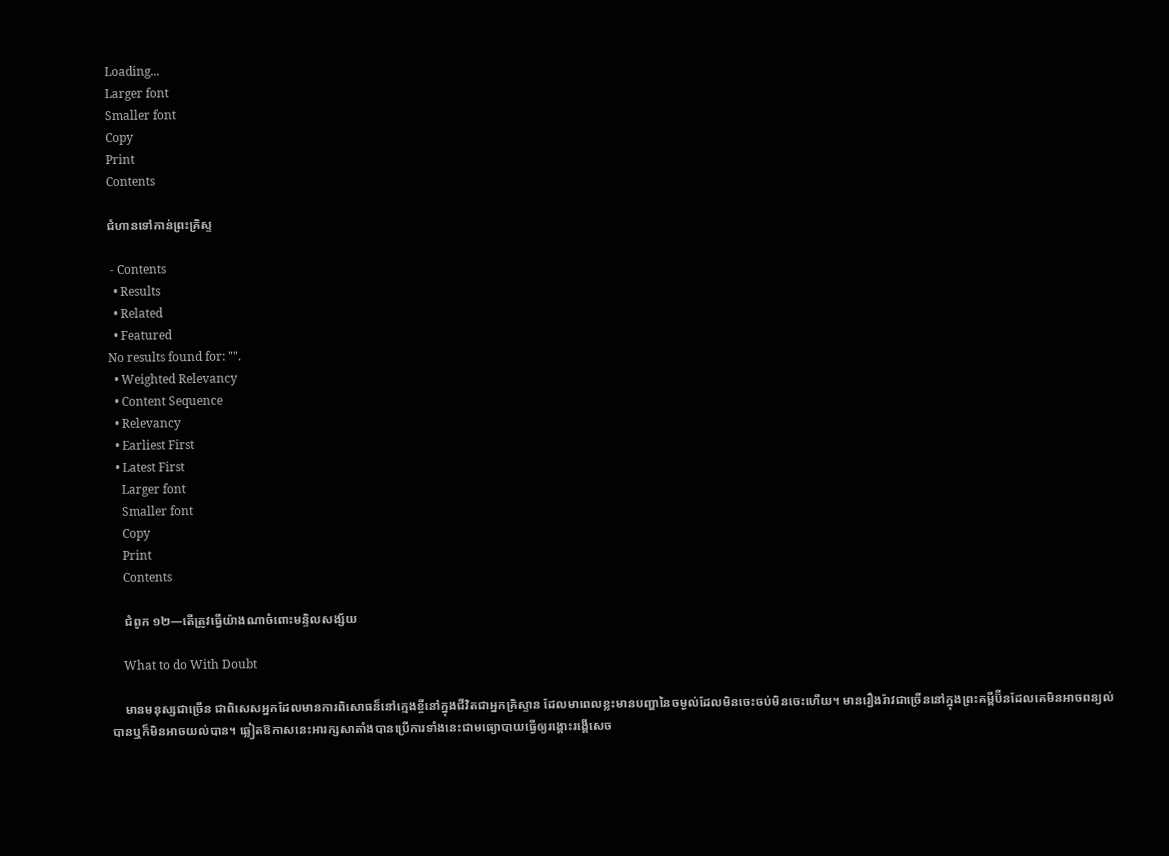Loading...
Larger font
Smaller font
Copy
Print
Contents

ជំហានទៅកាន់ព្រះគ្រិស្ទ

 - Contents
  • Results
  • Related
  • Featured
No results found for: "".
  • Weighted Relevancy
  • Content Sequence
  • Relevancy
  • Earliest First
  • Latest First
    Larger font
    Smaller font
    Copy
    Print
    Contents

    ជំពូក ១២—តើត្រូវធ្វើយ៉ាងណាចំពោះមន្ទិលសង្ស័យ

    What to do With Doubt

    មានមនុស្សជាច្រើន ជាពិសេសអ្នកដែលមានការពិសោធន៏នៅក្មេងខ្ចីនៅក្នុងជីវិតជាអ្នកគ្រិស្ទាន ដែលមាពេលខ្លះមានបញ្ហានៃចម្ងល់ដែលមិនចេះចប់មិនចេះហើយ។ មានរឿងរ៉ាវជាច្រើននៅក្នុងព្រះគម្ពីប៊ីនដែលគេមិនអាចពន្យល់បានឬក៏មិនអាចយល់បាន។ ឆ្លៀតឱកាសនេះអារក្សសាតាំងបានប្រើការទាំងនេះជាមធ្យោបាយធ្វើឲ្យរង្គោះរង្គើសេច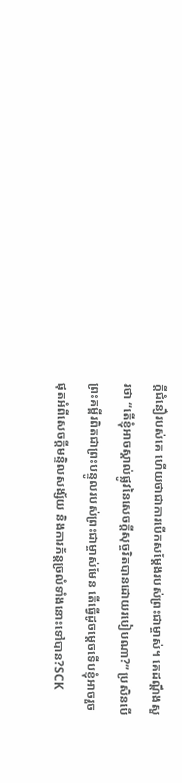ក្ដីជំនឿរបស់គេ ហើយថាជាការបើកសម្ដែងរបស់ព្រះជាម្ចាស់។ គេដណ្ដឹងសួរថា “តើខ្ញុំអាចស្គាល់ផ្លូវនៃសេចក្ដីសុច្ចរិតបានដោយរបៀបណា?” ប្រសិនបើព្រះគម្ពីរពិតជាព្រះបន្ទូលរបស់ព្រះជាម្ចាស់មែន តើធ្វើដូចម្ដេចទើបខ្ញុំអាចរួចផុតអំពីសេចក្ដីមន្ទិលសង្ស័យ និងការភ័ន្តច្រលំទាំងនោះទៅបាន?SCK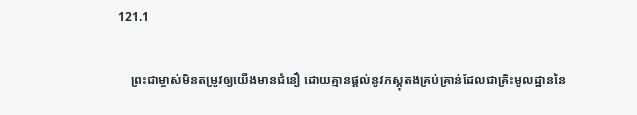121.1

    ព្រះជាម្ចាស់មិនតម្រូវឲ្យយើងមានជំនឿ ដោយគ្មានផ្ដល់នូវភស្ដុតងគ្រប់គ្រាន់ដែលជាគ្រិះមូលដ្ឋាននៃ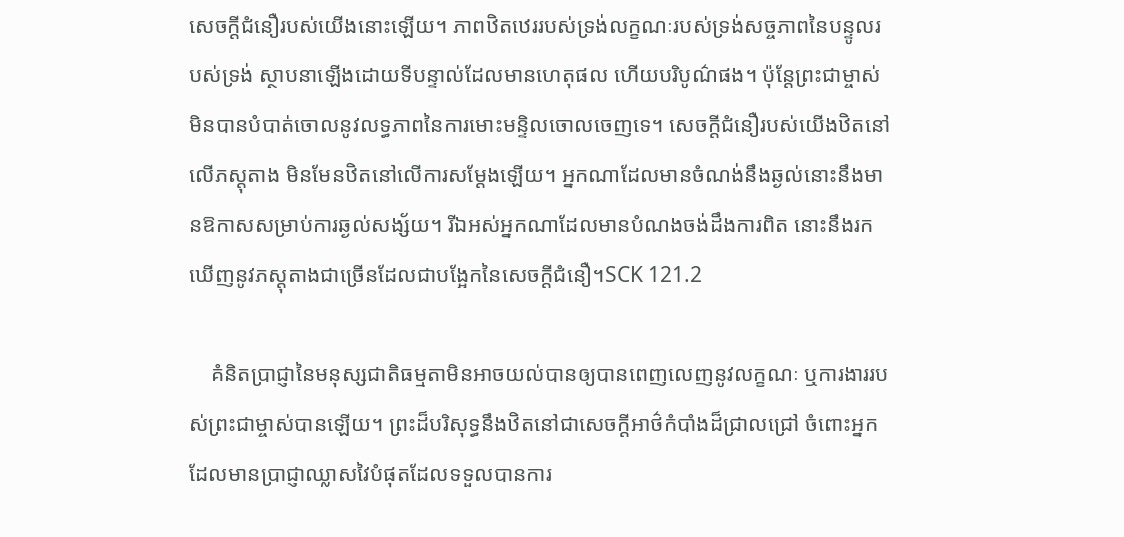សេចក្ដីជំនឿរបស់យើងនោះឡើយ។ ភាពឋិតឋេររបស់ទ្រង់លក្ខណៈរបស់ទ្រង់សច្ចភាពនៃបន្ទូលរបស់ទ្រង់ ស្ថាបនាឡើងដោយទីបន្ទាល់ដែលមានហេតុផល ហើយបរិបូណ៌ផង។ ប៉ុន្តែព្រះជាម្ចាស់មិនបានបំបាត់ចោលនូវលទ្ធភាពនៃការមោះមន្ទិលចោលចេញទេ។ សេចក្ដីជំនឿរបស់យើងឋិតនៅលើភស្ដុតាង មិនមែនឋិតនៅលើការសម្ដែងឡើយ។ អ្នកណាដែលមានចំណង់នឹងឆ្ងល់នោះនឹងមានឱកាសសម្រាប់ការឆ្ងល់សង្ស័យ។ រីឯអស់អ្នកណាដែលមានបំណងចង់ដឹងការពិត នោះនឹងរកឃើញនូវភស្ដុតាងជាច្រើនដែលជាបង្អែកនៃសេចក្ដីជំនឿ។SCK 121.2

    គំនិតប្រាជ្ញានៃមនុស្សជាតិធម្មតាមិនអាចយល់បានឲ្យបានពេញលេញនូវលក្ខណៈ ឬការងាររបស់ព្រះជាម្ចាស់បានឡើយ។ ព្រះដ៏បរិសុទ្ធនឹងឋិតនៅជាសេចក្ដីអាថ៌កំបាំងដ៏ជ្រាលជ្រៅ ចំពោះអ្នកដែលមានប្រាជ្ញាឈ្លាសវៃបំផុតដែលទទួលបានការ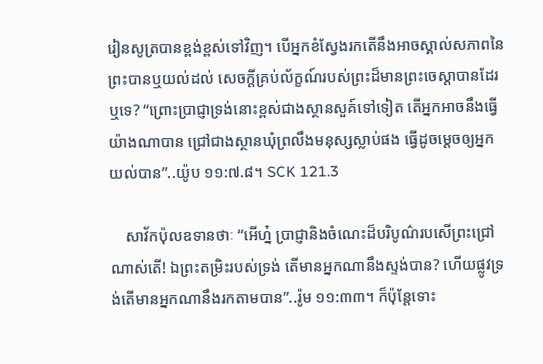រៀនសូត្របានខ្ពង់ខ្ពស់ទៅវិញ។ បើអ្នកខំស្វែងរកតើនឹងអាចស្គាល់សភាពនៃព្រះបានឬយល់ដល់ សេចក្ដីគ្រប់ល័ក្ខណ៍របស់ព្រះដ៏មានព្រះចេស្ដាបានដែរឬទេ? “ព្រោះប្រាជ្ញាទ្រង់នោះខ្ពស់ជាងស្ថានសួគ៍ទៅទៀត តើអ្នកអាចនឹងធ្វើយ៉ាងណាបាន ជ្រៅជាងស្ថានឃុំព្រលឹងមនុស្សស្លាប់ផង ធ្វើដូចម្ដេចឲ្យអ្នកយល់បាន”..យ៉ូប ១១:៧.៨។ SCK 121.3

    សាវ័កប៉ុលឧទានថាៈ “អើហ្ន៎ ប្រាជ្ញានិងចំណេះដ៏បរិបូណ៌របសើព្រះជ្រៅណាស់តើ! ឯព្រះតម្រិះរបស់ទ្រង់ តើមានអ្នកណានឹងស្ទង់បាន? ហើយផ្លូវទ្រង់តើមានអ្នកណានឹងរកតាមបាន”..រ៉ូម ១១:៣៣។ ក៏ប៉ុន្តែទោះ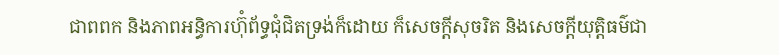ជាពពក និងភាពអន្ធិការហ៊ុំព័ទ្ធជុំជិតទ្រង់ក៏ដោយ ក៏សេចក្ដីសុចរិត និងសេចក្ដីយុត្តិធម៌ជា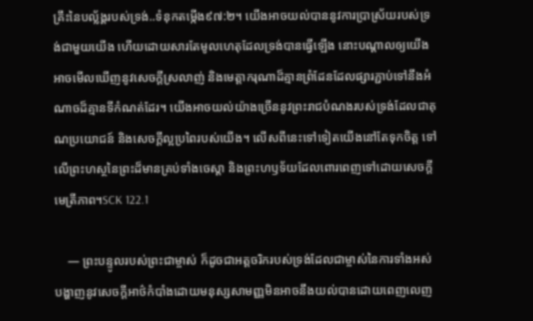គ្រឹះនៃបល្ល័ង្គរបស់ទ្រង់..ទំនុកតម្កើង៩៧:២។ យើងអាចយល់បាននូវការប្រាស្រ័យរបស់ទ្រង់ជាមួយយើង ហើយដោយសារតែមូលហេតុដែលទ្រង់បានធ្វើឡើង នោះបណ្ដាលឲ្យយើងអាចមើលឃើញនូវសេចក្ដីស្រលាញ់ និងមេត្តាករុណាដ៏គ្មានព្រំដែនដែលផ្សារភ្ជាប់ទៅនឹងអំណាចដ៏គ្មានទីកំណត់ដែរ។ យើងអាចយល់យ៉ាងច្រើននូវព្រះរាជបំណងរបស់ទ្រង់ដែលជាគុណប្រយោជន៍ និងសេចក្ដីល្អប្រពៃរបស់យើង។ លើសពីនេះទៅទៀតយើងនៅតែទុកចិត្ត ទៅលើព្រះហស្ថនៃព្រះដ៏មានគ្រប់ទាំងចេស្ដា និងព្រះហឫទ័យដែលពោរពេញទៅដោយសេចក្ដីមេត្រីភាព។SCK 122.1

    — ព្រះបន្ទូលរបស់ព្រះជាម្ចាស់ ក៏ដូចជាអត្តចរិករបស់ទ្រង់ដែលជាម្ចាស់នៃការទាំងអស់ បង្ហាញនូវសេចក្ដីអាថ៌កំបាំងដោយមនុស្សសាមញ្ញមិនអាចនឹងយល់បានដោយពេញលេញ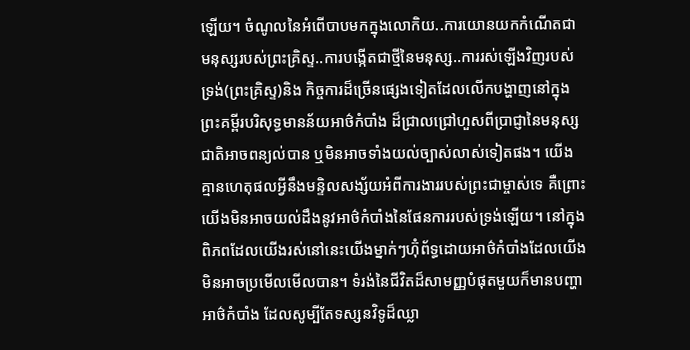ឡើយ។ ចំណូលនៃអំពើបាបមកក្នុងលោកិយ..ការយោនយកកំណើតជាមនុស្សរបស់ព្រះគ្រិស្ទ..ការបង្កើតជាថ្មីនៃមនុស្ស..ការរស់ឡើងវិញរបស់ទ្រង់(ព្រះគិ្រស្ទ)និង កិច្ចការដ៏ច្រើនផ្សេងទៀតដែលលើកបង្ហាញនៅក្នុងព្រះគម្ពីរបរិសុទ្ធមានន័យអាថ៌កំបាំង ដ៏ជ្រាលជ្រៅហួសពីប្រាជ្ញានៃមនុស្សជាតិអាចពន្យល់បាន ឬមិនអាចទាំងយល់ច្បាស់លាស់ទៀតផង។ យើងគ្មានហេតុផលអ្វីនឹងមន្ទិលសង្ស័យអំពីការងាររបស់ព្រះជាម្ចាស់ទេ គឺព្រោះយើងមិនអាចយល់ដឹងនូវអាថ៌កំបាំងនៃផែនការរបស់ទ្រង់ឡើយ។ នៅក្នុងពិភពដែលយើងរស់នៅនេះយើងម្នាក់ៗហ៊ុំព័ទ្ធដោយអាថ៌កំបាំងដែលយើងមិនអាចប្រមើលមើលបាន។ ទំរង់នៃជីវិតដ៏សាមញ្ញបំផុតមួយក៏មានបញ្ហាអាថ៌កំបាំង ដែលសូម្បីតែទស្សនវិទូដ៏ឈ្លា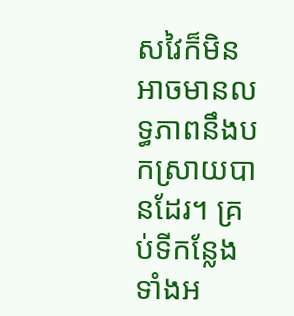សវៃក៏មិនអាចមានលទ្ធភាពនឹងបកស្រាយបានដែរ។ គ្រប់ទីកន្លែងទាំងអ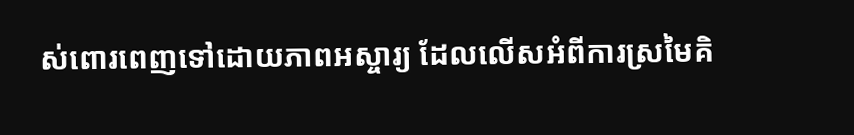ស់ពោរពេញទៅដោយភាពអស្ចារ្យ ដែលលើសអំពីការស្រមៃគិ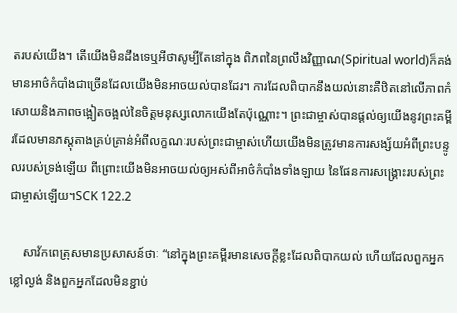តរបស់យើង។ តើយើងមិនដឹងទេឬអីថាសូម្បីតែនៅក្នុង ពិភពនៃព្រលឹងវិញ្ញាណ(Spiritual world)ក៏គង់មានអាថ៌កំបាំងជាច្រើនដែលយើងមិនអាចយល់បានដែរ។ ការដែលពិបាកនឹងយល់នោះគឺឋិតនៅលើភាពកំសោយនិងភាពចង្អៀតចង្អល់នៃចិត្តមនុស្សលោកយើងតែប៉ុណ្ណោះ។ ព្រះជាម្ចាស់បានផ្ដល់ឲ្យយើងនូវព្រះគម្ពីរដែលមានភស្ដុតាងគ្រប់គ្រាន់អំពីលក្ខណៈរបស់ព្រះជាម្ចាស់ហើយយើងមិនត្រូវមានការសង្ស័យអំពីព្រះបន្ទូលរបស់ទ្រង់ឡើយ ពីព្រោះយើងមិនអាចយល់ឲ្យអស់ពីអាថ៌កំបាំងទាំងឡាយ នៃផែនការសង្គ្រោះរបស់ព្រះជាម្ចាស់ឡើយ។SCK 122.2

    សាវ័កពេត្រុសមានប្រសាសន៍ថាៈ “នៅក្នុងព្រះគម្ពីរមានសេចក្ដីខ្លះដែលពិបាកយល់ ហើយដែលពួកអ្នកខ្លៅល្ងង់ និងពួកអ្នកដែលមិនខ្ជាប់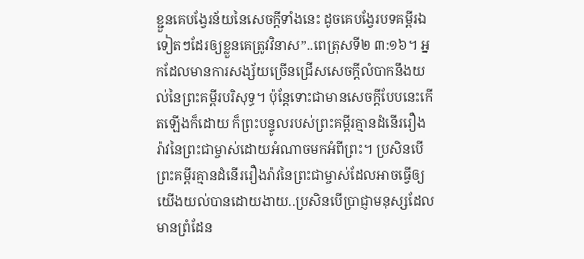ខ្ជួនគេបង្វែរន័យនៃសេចក្ដីទាំងនេះ ដូចគេបង្វែរបទគម្ពីរឯទៀតៗដែរឲ្យខ្លួនគេត្រូវវិនាស”..ពេត្រុសទី២ ៣:១៦។ អ្នកដែលមានការសង្ស័យច្រើនជ្រើសសេចក្ដីលំបាកនឹងយល់នៃព្រះគម្ពីរបរិសុទ្ធ។ ប៉ុន្តែទោះជាមានសេចក្ដីបែបនេះកើតឡើងក៏ដោយ ក៏ព្រះបន្ទូលរបស់ព្រះគម្ពីរគ្មានដំនើររឿងរ៉ាវនៃព្រះជាម្ចាស់ដោយអំណាចមកអំពីព្រះ។ ប្រសិនបើព្រះគម្ពីរគ្មានដំនើររឿងរ៉ាវនៃព្រះជាម្ចាស់ដែលអាចធ្វើឲ្យយើងយល់បានដោយងាយ..ប្រសិនបើប្រាជ្ញាមនុស្សដែលមានព្រំដែន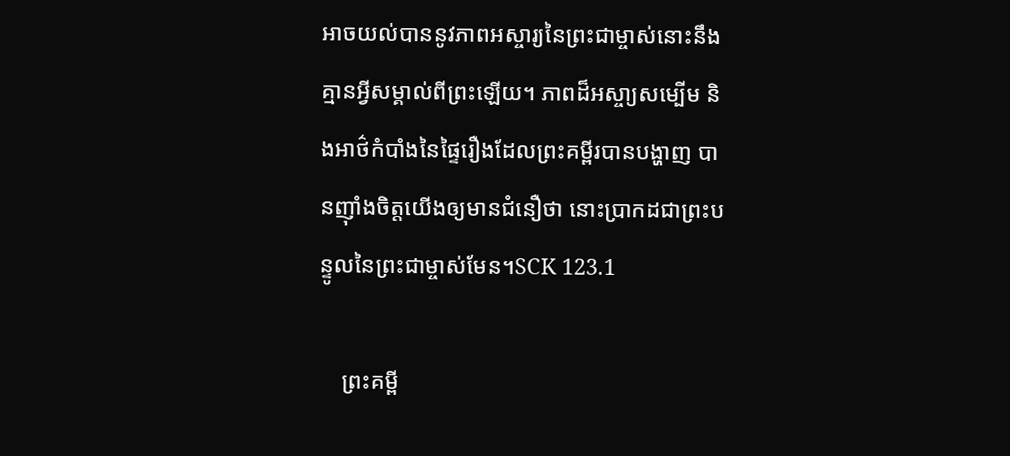អាចយល់បាននូវភាពអស្ចារ្យនៃព្រះជាម្ចាស់នោះនឹងគ្មានអ្វីសម្គាល់ពីព្រះឡើយ។ ភាពដ៏អស្ចា្យសម្បើម និងអាថ៌កំបាំងនៃផ្ទៃរឿងដែលព្រះគម្ពីរបានបង្ហាញ បានញ៉ាំងចិត្តយើងឲ្យមានជំនឿថា នោះប្រាកដជាព្រះបន្ទូលនៃព្រះជាម្ចាស់មែន។SCK 123.1

    ព្រះគម្ពី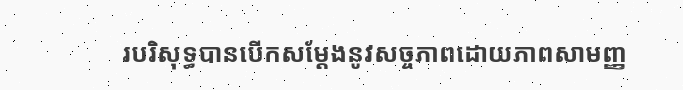របរិសុទ្ធបានបើកសម្ដែងនូវសច្ចភាពដោយភាពសាមញ្ញ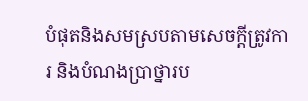បំផុតនិងសមស្របតាមសេចក្ដីត្រូវការ និងបំណងប្រាថ្នារប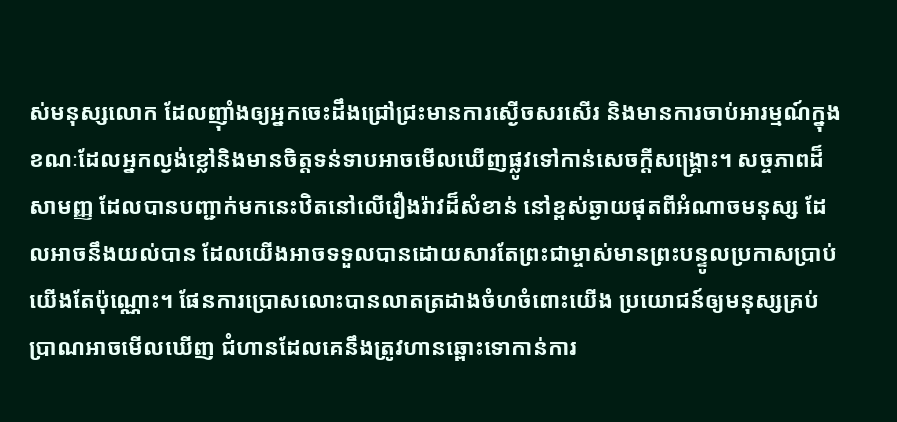ស់មនុស្សលោក ដែលញ៉ាំងឲ្យអ្នកចេះដឹងជ្រៅជ្រះមានការស្ងើចសរសើរ និងមានការចាប់អារម្មណ៍ក្នុងខណៈដែលអ្នកល្ងង់ខ្លៅនិងមានចិត្តទន់ទាបអាចមើលឃើញផ្លូវទៅកាន់សេចក្ដីសង្គ្រោះ។ សច្ចភាពដ៏សាមញ្ញ ដែលបានបញ្ជាក់មកនេះឋិតនៅលើរឿងរ៉ាវដ៏សំខាន់ នៅខ្ពស់ឆ្ងាយផុតពីអំណាចមនុស្ស ដែលអាចនឹងយល់បាន ដែលយើងអាចទទួលបានដោយសារតែព្រះជាម្ចាស់មានព្រះបន្ទូលប្រកាសប្រាប់យើងតែប៉ុណ្ណោះ។ ផែនការប្រោសលោះបានលាតត្រដាងចំហចំពោះយើង ប្រយោជន៍ឲ្យមនុស្សគ្រប់ប្រាណអាចមើលឃើញ ជំហានដែលគេនឹងត្រូវហានឆ្ពោះទោកាន់ការ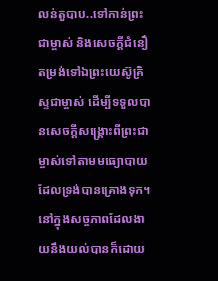លន់តួបាប..ទៅកាន់ព្រះជាម្ចាស់ និងសេចក្ដីជំនឿតម្រង់ទៅឯព្រះយេស៊ូគ្រិស្ទជាម្ចាស់ ដើម្បីទទួលបានសេចក្ដីសង្គ្រោះពីព្រះជាម្ចាស់ទៅតាមមធ្យោបាយដែលទ្រង់បានគ្រោងទុក។ នៅក្នុងសច្ចភាពដែលងាយនឹងយល់បានក៏ដោយ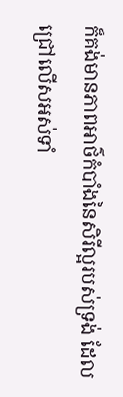ក៏គង់មានភាពអាថ៌កំបាំងនៃសិរីល្អរបស់ទ្រង់ ដែលជ្រៅលើសអស់ទាំ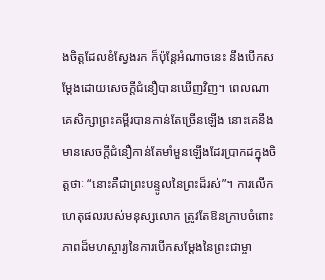ងចិត្តដែលខំស្វែងរក ក៏ប៉ុន្តែអំណាចនេះ នឹងបើកសម្ដែងដោយសេចក្ដីជំនឿបានឃើញវិញ។ ពេលណាគេសិក្សាព្រះគម្ពីរបានកាន់តែច្រើនឡើង នោះគេនឹងមានសេចក្តីជំនឿកាន់តែមាំមួនឡើងដែរប្រាកដក្នុងចិត្តថាៈ “នោះគឺជាព្រះបន្ទូលនៃព្រះដ៏រស់”។ ការលើកហេតុផលរបស់មនុស្សលោក ត្រូវតែឱនក្រាបចំពោះភាពដ៏មហស្ចារ្យនៃការបើកសម្ដែងនៃព្រះជាម្ចា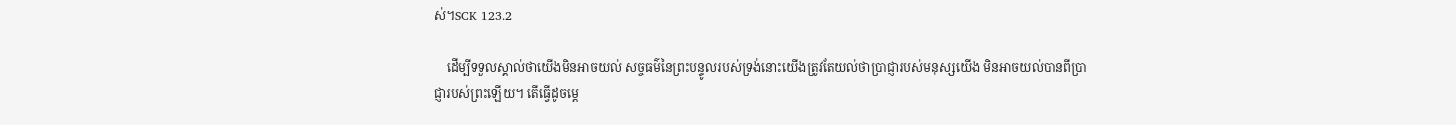ស់។SCK 123.2

    ដើម្បីទទួលស្គាល់ថាយើងមិនអាចយល់ សច្ចធម៌នៃព្រះបន្ទូលរបស់ទ្រង់នោះយើងត្រូវតែយល់ថាប្រាជ្ញារបស់មនុស្សយើង មិនអាចយល់បានពីប្រាជ្ញារបស់ព្រះឡើយ។ តើធ្វើដូចម្ដេ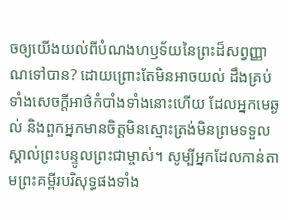ចឲ្យយើងយល់ពីបំណងហឫទ័យនៃព្រះដ៏សព្វញ្ញាណទៅបាន? ដោយព្រោះតែមិនអាចយល់ ដឹងគ្រប់ទាំងសេចក្ដីអាថ៌កំបាំងទាំងនោះហើយ ដែលអ្នកមេឆ្ងល់ និងពួកអ្នកមានចិត្តមិនស្មោះត្រង់មិនព្រមទទួលស្គាល់ព្រះបន្ទូលព្រះជាម្ចាស់។ សូម្បីអ្នកដែលកាន់តាមព្រះគម្ពីរបរិសុទ្ធផងទាំង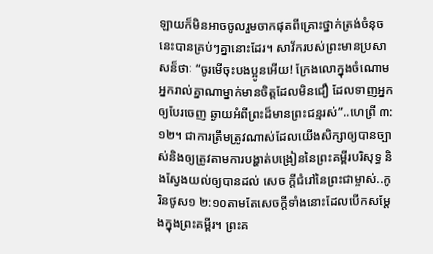ឡាយក៏មិនអាចចូលរួមចាកផុតពីគ្រោះថ្នាក់ត្រង់ចំនុចនេះបានគ្រប់ៗគ្នានោះដែរ។ សាវ័ករបស់ព្រះមានប្រសាសន៏ថាៈ “ចូរមើចុះបងប្អូនអើយ! ក្រែងលោក្នុងចំណោមអ្នករាល់គ្នាណាម្នាក់មានចិត្តដែលមិនជឿ ដែលទាញអ្នកឲ្យបែរចេញ ឆ្ងាយអំពីព្រះដ៏មានព្រះជន្មរស់”..ហេព្រី ៣:១២។ ជាការត្រឹមត្រូវណាស់ដែលយើងសិក្សាឲ្យបានច្បាស់និងឲ្យត្រូវតាមការបង្ហាត់បង្រៀននៃព្រះគម្ពីរបរិសុទ្ធ និងស្វែងយល់ឲ្យបានដល់ សេច ក្ដីជំរៅនៃព្រះជាម្ចាស់..កូរិនថូស១ ២:១០តាមតែសេចក្ដីទាំងនោះដែលបើកសម្ដែងក្នុងព្រះគម្ពីរ។ ព្រះគ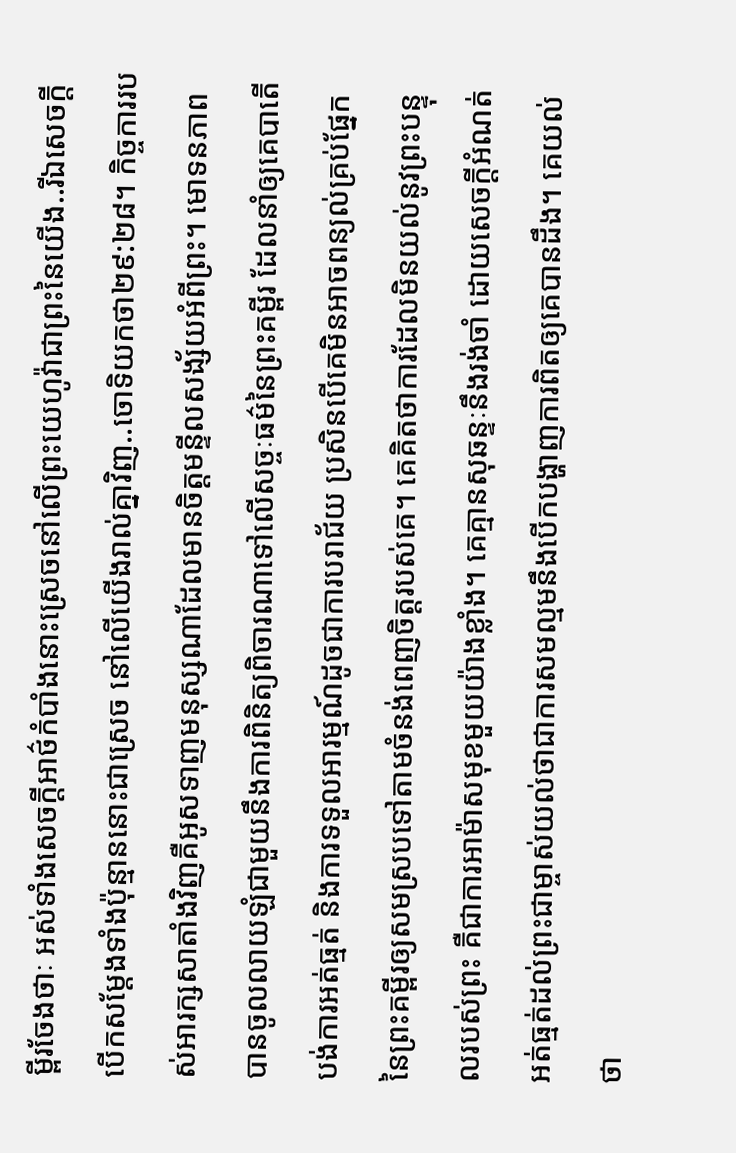ម្ពីរចែងថាៈ អស់ទាំងសេចក្ដីអាថ៌កំបាំងនោះស្រេចនៅលើព្រះយេហូវ៉ាជាព្រះនៃយើង..រីឯសេចក្ដីបើកសម្ដែងទាំងប៉ុន្មាននោះជាស្រេច នៅលើយើងរាល់គ្នាវិញ..ចោទិយកថា២៩:២៨។ កិច្ចការរបស់អារក្សសាតាំងវិញគឺអូសទាញមនុស្សណាដែលមានចិត្តមន្ទីលសង្ស័យអំពីព្រះ។ មោទនភាពបានចូលលាយឡំជាមួយនឹងការពិនិត្យពិចារណាទៅលើសច្ចៈធម៌នៃព្រះគម្ពីរ ដែលនាំឲ្យគេបាតើបង់ការអត់ធ្មត់ និងការទទួលអារម្មណ៍ដូចជាការបរាជ័យ ប្រសិនបើគេមិនអាចពន្យល់គ្រប់ផ្នែកនៃព្រះគម្ពីរឲ្យសមស្របទៅតាមចំនង់ពេញចិត្តរបស់គេ។ គេគិតថាការដែលមិនយល់នូវព្រះបន្ទុលរបស់ព្រះ គឺជាការអាម៉ាសមុខមួយយ៉ាងខ្លាំង។ គេគ្មានសុឆន្ទៈនឹងរង់ចាំ ដោយសេចក្ដីអំណត់អត់ធ្មត់ដល់ព្រះជាម្ចាស់យល់ថាជាការសមល្មមនឹងបើកបង្ហាញការពិតឲ្យគេបានដឹង។ គេយល់ថា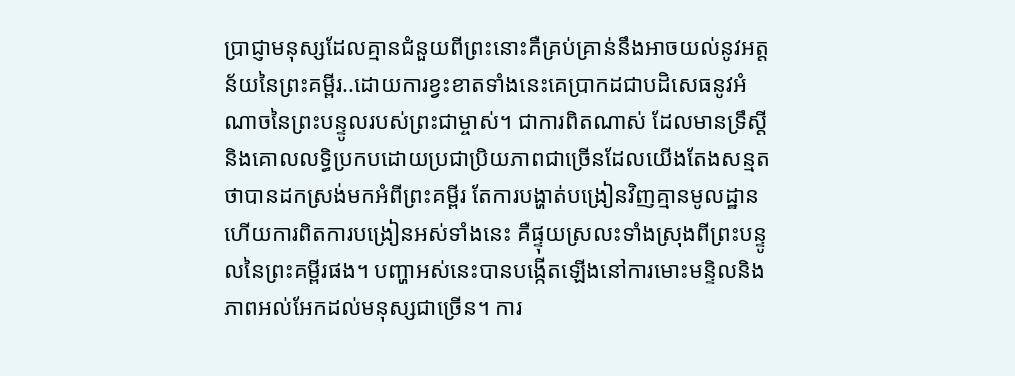ប្រាជ្ញាមនុស្សដែលគ្មានជំនួយពីព្រះនោះគឺគ្រប់គ្រាន់នឹងអាចយល់នូវអត្តន័យនៃព្រះគម្ពីរ..ដោយការខ្វះខាតទាំងនេះគេប្រាកដជាបដិសេធនូវអំណាចនៃព្រះបន្ទូលរបស់ព្រះជាម្ចាស់។ ជាការពិតណាស់ ដែលមានទ្រឹស្ដី និងគោលលទ្ធិប្រកបដោយប្រជាប្រិយភាពជាច្រើនដែលយើងតែងសន្មតថាបានដកស្រង់មកអំពីព្រះគម្ពីរ តែការបង្ហាត់បង្រៀនវិញគ្មានមូលដ្ឋាន ហើយការពិតការបង្រៀនអស់ទាំងនេះ គឺផ្ទុយស្រលះទាំងស្រុងពីព្រះបន្ទូលនៃព្រះគម្ពីរផង។ បញ្ហាអស់នេះបានបង្កើតឡើងនៅការមោះមន្ទិលនិងភាពអល់អែកដល់មនុស្សជាច្រើន។ ការ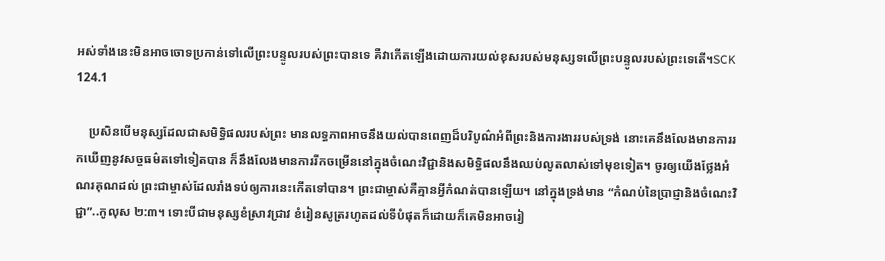អស់ទាំងនេះមិនអាចចោទប្រកាន់ទៅលើព្រះបន្ទូលរបស់ព្រះបានទេ គឺវាកើតឡើងដោយការយល់ខុសរបស់មនុស្សទលើព្រះបន្ទូលរបស់ព្រះទេតើ។SCK 124.1

    ប្រសិនបើមនុស្សដែលជាសមិទ្ធិផលរបស់ព្រះ មានលទ្ធភាពអាចនឹងយល់បានពេញដ៏បរិបូណ៌អំពីព្រះនិងការងាររបស់ទ្រង់ នោះគេនឹងលែងមានការរកឃើញនូវសច្ចធម៌តទៅទៀតបាន ក៏នឹងលែងមានការរីកចម្រើននៅក្នុងចំណេះវិជ្ជានិងសមិទ្ធិផលនឹងឈប់លូតលាស់ទៅមុខទៀត។ ចូរឲ្យយើងថ្លែងអំណរគុណដល់ ព្រះជាម្ចាស់ដែលរាំងទប់ឲ្យការនេះកើតទៅបាន។ ព្រះជាម្ចាស់គឺគ្មានអ្វីកំណត់បានឡើយ។ នៅក្នុងទ្រង់មាន “កំណប់នៃប្រាជ្ញានិងចំណេះវិជ្ជា”..កូលុស ២:៣។ ទោះបីជាមនុស្សខំស្រាវជ្រាវ ខំរៀនសូត្ររហូតដល់ទីបំផុតក៏ដោយក៏គេមិនអាចរៀ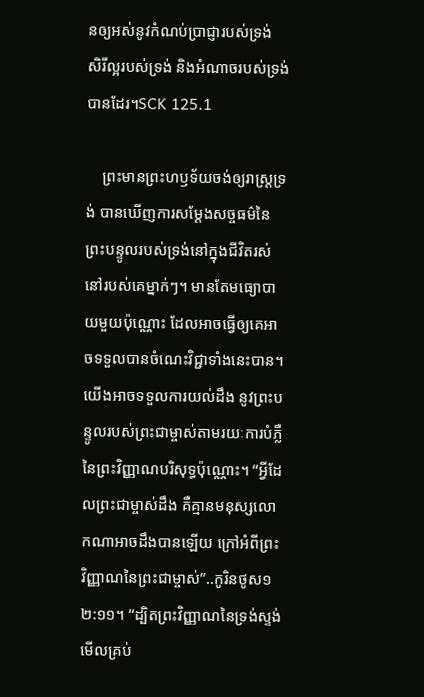នឲ្យអស់នូវកំណប់ប្រាជ្ញារបស់ទ្រង់ សិរីល្អរបស់ទ្រង់ និងអំណាចរបស់ទ្រង់បានដែរ។SCK 125.1

    ព្រះមានព្រះហឫទ័យចង់ឲ្យរាស្ដ្រទ្រង់ បានឃើញការសម្ដែងសច្ចធម៌នៃព្រះបន្ទូលរបស់ទ្រង់នៅក្នុងជីវិតរស់នៅរបស់គេម្នាក់ៗ។ មានតែមធ្យោបាយមួយប៉ុណ្ណោះ ដែលអាចធ្វើឲ្យគេអាចទទួលបានចំណេះវិជ្ជាទាំងនេះបាន។ យើងអាចទទួលការយល់ដឹង នូវព្រះបន្ទូលរបស់ព្រះជាម្ចាស់តាមរយៈការបំភ្លឺនៃព្រះវិញ្ញាណបរិសុទ្ធប៉ុណ្ណោះ។ “អ្វីដែលព្រះជាម្ចាស់ដឹង គឺគ្មានមនុស្សលោកណាអាចដឹងបានឡើយ ក្រៅអំពីព្រះវិញ្ញាណនៃព្រះជាម្ចាស់”..កូរិនថូស១ ២:១១។ “ដ្បិតព្រះវិញ្ញាណនៃទ្រង់ស្ទង់មើលគ្រប់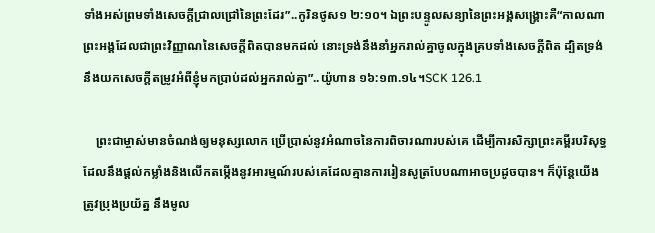ទាំងអស់ព្រមទាំងសេចក្ដីជ្រាលជ្រៅនៃព្រះដែរ”..កូរិនថូស១ ២:១០។ ឯព្រះបន្ទូលសន្យានៃព្រះអង្គសង្គ្រោះគឺ“កាលណាព្រះអង្គដែលជាព្រះវិញ្ញាណនៃសេចក្ដីពិតបានមកដល់ នោះទ្រង់នឹងនាំអ្នករាល់គ្នាចូលក្នុងគ្របទាំងសេចក្ដីពិត ដ្បិតទ្រង់នឹងយកសេចក្ដីតម្រូវអំពីខ្ញុំមកប្រាប់ដល់អ្នករាល់គ្នា”..យ៉ូហាន ១៦:១៣.១៤។SCK 126.1

    ព្រះជាម្ចាស់មានចំណង់ឲ្យមនុស្សលោក ប្រើប្រាស់នូវអំណាចនៃការពិចារណារបស់គេ ដើម្បីការសិក្សាព្រះគម្ពីរបរិសុទ្ធ ដែលនឹងផ្ដល់កម្លាំងនិងលើកតម្កើងនូវអារម្មណ៍របស់គេដែលគ្មានការរៀនសូត្របែបណាអាចប្រដូចបាន។ ក៏ប៉ុន្តែយើងត្រូវប្រុងប្រយ័ត្ន នឹងមូល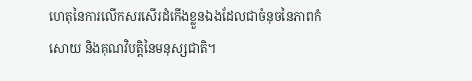ហេតុនៃការលើកសរសើរដំកើងខ្លួនឯងដែលជាចំនុចនៃភាពកំសោយ និងគុណវិបត្តិនៃមនុស្សជាតិ។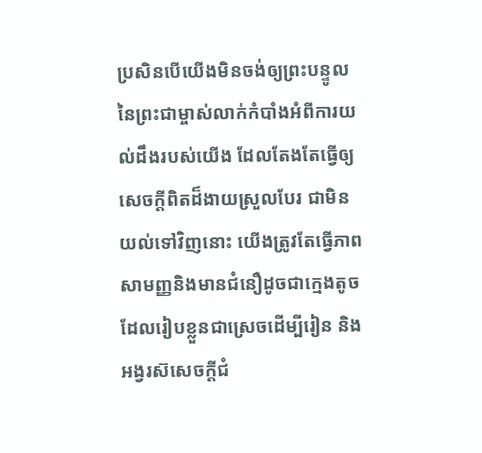ប្រសិនបើយើងមិនចង់ឲ្យព្រះបន្ទូលនៃព្រះជាម្ចាស់លាក់កំបាំងអំពីការយល់ដឹងរបស់យើង ដែលតែងតែធ្វើឲ្យសេចក្ដីពិតដ៏ងាយស្រួលបែរ ជាមិនយល់ទៅវិញនោះ យើងត្រូវតែធ្វើភាពសាមញ្ញនិងមានជំនឿដូចជាក្មេងតូចដែលរៀបខ្លួនជាស្រេចដើម្បីរៀន និងអង្វរស៊សេចក្ដីជំ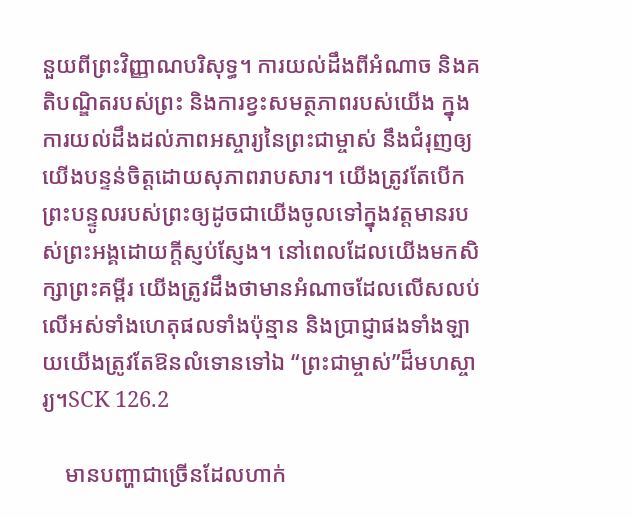នួយពីព្រះវិញ្ញាណបរិសុទ្ធ។ ការយល់ដឹងពីអំណាច និងគតិបណ្ឌិតរបស់ព្រះ និងការខ្វះសមត្ថភាពរបស់យើង ក្នុងការយល់ដឹងដល់ភាពអស្ចារ្យនៃព្រះជាម្ចាស់ នឹងជំរុញឲ្យ យើងបន្ទន់ចិត្តដោយសុភាពរាបសារ។ យើងត្រូវតែបើកព្រះបន្ទូលរបស់ព្រះឲ្យដូចជាយើងចូលទៅក្នុងវត្តមានរបស់ព្រះអង្គដោយក្ដីស្ញប់ស្ញែង។ នៅពេលដែលយើងមកសិក្សាព្រះគម្ពីរ យើងត្រូវដឹងថាមានអំណាចដែលលើសលប់លើអស់ទាំងហេតុផលទាំងប៉ុន្មាន និងប្រាជ្ញាផងទាំងឡាយយើងត្រូវតែឱនលំទោនទៅឯ “ព្រះជាម្ចាស់”ដ៏មហស្ចារ្យ។SCK 126.2

    មានបញ្ហាជាច្រើនដែលហាក់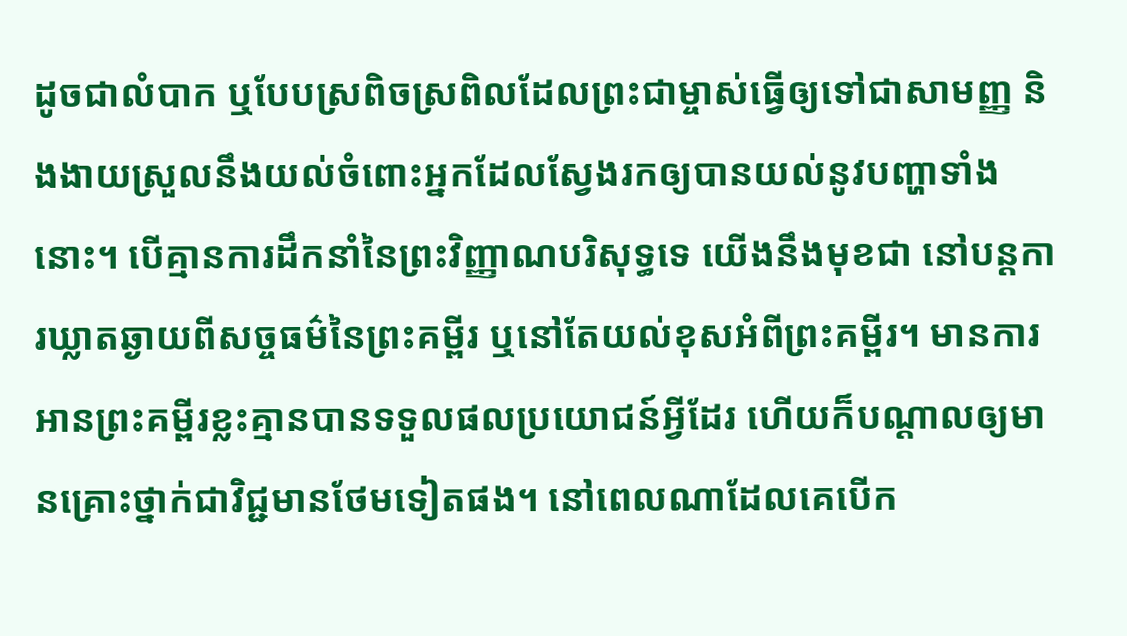ដូចជាលំបាក ឬបែបស្រពិចស្រពិលដែលព្រះជាម្ចាស់ធ្វើឲ្យទៅជាសាមញ្ញ និងងាយស្រួលនឹងយល់ចំពោះអ្នកដែលស្វែងរកឲ្យបានយល់នូវបញ្ហាទាំងនោះ។ បើគ្មានការដឹកនាំនៃព្រះវិញ្ញាណបរិសុទ្ធទេ យើងនឹងមុខជា នៅបន្តការឃ្លាតឆ្ងាយពីសច្ចធម៌នៃព្រះគម្ពីរ ឬនៅតែយល់ខុសអំពីព្រះគម្ពីរ។ មានការអានព្រះគម្ពីរខ្លះគ្មានបានទទួលផលប្រយោជន៍អ្វីដែរ ហើយក៏បណ្ដាលឲ្យមានគ្រោះថ្នាក់ជាវិជ្ជមានថែមទៀតផង។ នៅពេលណាដែលគេបើក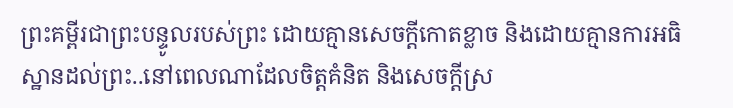ព្រះគម្ពីរជាព្រះបន្ទូលរបស់ព្រះ ដោយគ្មានសេចក្ដីកោតខ្លាច និងដោយគ្មានការអធិស្ឋានដល់ព្រះ..នៅពេលណាដែលចិត្តគំនិត និងសេចក្ដីស្រ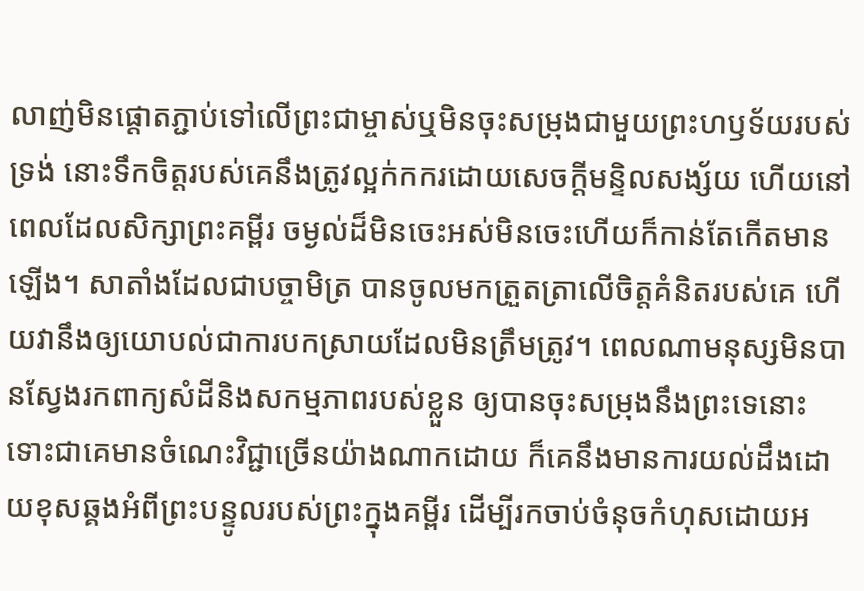លាញ់មិនផ្ដោតភ្ជាប់ទៅលើព្រះជាម្ចាស់ឬមិនចុះសម្រុងជាមួយព្រះហឫទ័យរបស់ទ្រង់ នោះទឹកចិត្តរបស់គេនឹងត្រូវល្អក់កករដោយសេចក្ដីមន្ទិលសង្ស័យ ហើយនៅពេលដែលសិក្សាព្រះគម្ពីរ ចម្ងល់ដ៏មិនចេះអស់មិនចេះហើយក៏កាន់តែកើតមានឡើង។ សាតាំងដែលជាបច្ចាមិត្រ បានចូលមកត្រួតត្រាលើចិត្តគំនិតរបស់គេ ហើយវានឹងឲ្យយោបល់ជាការបកស្រាយដែលមិនត្រឹមត្រូវ។ ពេលណាមនុស្សមិនបានស្វែងរកពាក្យសំដីនិងសកម្មភាពរបស់ខ្លួន ឲ្យបានចុះសម្រុងនឹងព្រះទេនោះ ទោះជាគេមានចំណេះវិជ្ជាច្រើនយ៉ាងណាកដោយ ក៏គេនឹងមានការយល់ដឹងដោយខុសឆ្គងអំពីព្រះបន្ទូលរបស់ព្រះក្នុងគម្ពីរ ដើម្បីរកចាប់ចំនុចកំហុសដោយអ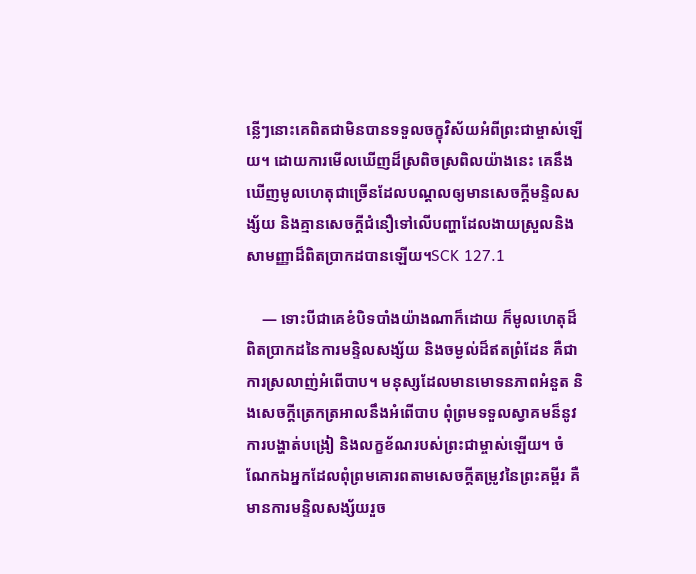ន្លើៗនោះគេពិតជាមិនបានទទួលចក្ខុវិស័យអំពីព្រះជាម្ចាស់ឡើយ។ ដោយការមើលឃើញដ៏ស្រពិចស្រពិលយ៉ាងនេះ គេនឹងឃើញមូលហេតុជាច្រើនដែលបណ្ដលឲ្យមានសេចក្ដីមន្ទិលសង្ស័យ និងគ្មានសេចក្ដីជំនឿទៅលើបញ្ហាដែលងាយស្រួលនិងសាមញ្ញាដ៏ពិតប្រាកដបានឡើយ។SCK 127.1

    — ទោះបីជាគេខំបិទបាំងយ៉ាងណាក៏ដោយ ក៏មូលហេតុដ៏ពិតប្រាកដនៃការមន្ទិលសង្ស័យ និងចម្ងល់ដ៏ឥតព្រំដែន គឺជាការស្រលាញ់អំពើបាប។ មនុស្សដែលមានមោទនភាពអំនួត និងសេចក្ដីត្រេកត្រអាលនឹងអំពើបាប ពុំព្រមទទួលស្វាគមន៏នូវការបង្ហាត់បង្រៀ និងលក្ខខ័ណរបស់ព្រះជាម្ចាស់ឡើយ។ ចំណែកឯអ្នកដែលពុំព្រមគោរពតាមសេចក្ដីតម្រូវនៃព្រះគម្ពីរ គឺមានការមន្ទិលសង្ស័យរួច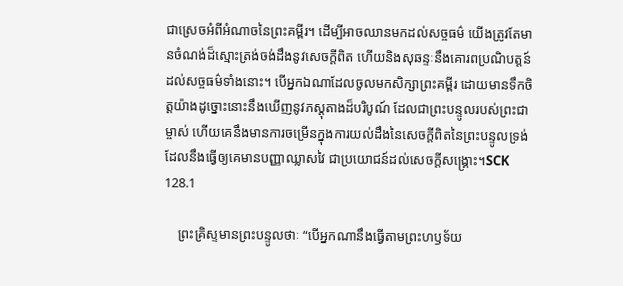ជាស្រេចអំពីអំណាចនៃព្រះគម្ពីរ។ ដើម្បីអាចឈានមកដល់សច្ចធម៌ យើងត្រូវតែមានចំណង់ដ៏ស្មោះត្រង់ចង់ដឹងនូវសេចក្ដីពិត ហើយនិងសុឆន្ទៈនឹងគោរពប្រណិបត្តន៍ដល់សច្ចធម៌ទាំងនោះ។ បើអ្នកឯណាដែលចូលមកសិក្សាព្រះគម្ពីរ ដោយមានទឹកចិត្តយ៉ាងដូច្នោះនោះនឹងឃើញនូវភស្ដុតាងដ៏បរិបូណ៍ ដែលជាព្រះបន្ទូលរបស់ព្រះជាម្ចាស់ ហើយគេនឹងមានការចម្រើនក្នុងការយល់ដឹងនៃសេចក្ដីពិតនៃព្រះបន្ទូលទ្រង់ ដែលនឹងធ្វើឲ្យគេមានបញ្ញាឈ្លាសវៃ ជាប្រយោជន៍ដល់សេចក្ដីសង្គ្រោះ។SCK 128.1

    ព្រះគ្រិស្ទមានព្រះបន្ទូលថាៈ “បើអ្នកណានឹងធ្វើតាមព្រះហឫទ័យ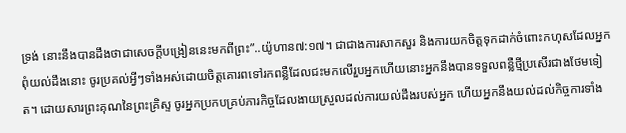ទ្រង់ នោះនឹងបានដឹងថាជាសេចក្ដីបង្រៀននេះមកពីព្រះ”..យ៉ូហាន៧:១៧។ ជាជាងការសាកសួរ និងការយកចិត្តទុកដាក់ចំពោះកហុសដែលអ្នកពុំយល់ដឹងនោះ ចូរប្រគល់អ្វីៗទាំងអស់ដោយចិត្តគោរពទៅរកពន្លឺដែលជះមកលើរួបអ្នកហើយនោះអ្នកនឹងបានទទួលពន្លឺថ្មីប្រសើរជាងថែមទៀត។ ដោយសារព្រះគុណនៃព្រះគ្រិស្ទ ចូរអ្នកប្រកបគ្រប់ភារកិច្ចដែលងាយស្រួលដល់ការយល់ដឹងរបស់អ្នក ហើយអ្នកនឹងយល់ដល់កិច្ចការទាំង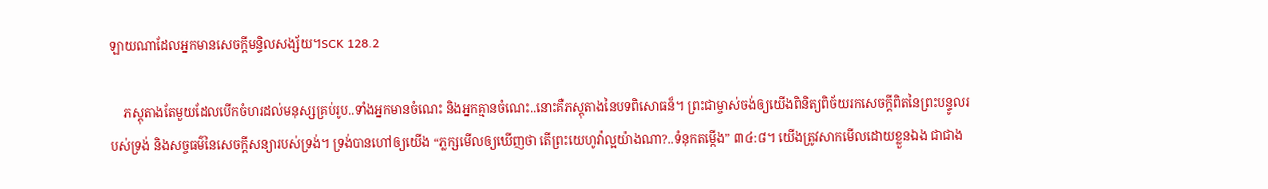ឡាយណាដែលអ្នកមានសេចក្ដីមន្ទិលសង្ស័យ។SCK 128.2

    ភស្ដុតាងតែមួយដែលបើកចំហរដល់មនុស្សគ្រប់រូប..ទាំងអ្នកមានចំណេះ និងអ្នកគ្មានចំណេះ..នោះគឺភស្ដុតាងនៃបទពិសោធន៏។ ព្រះជាម្ចាស់ចង់ឲ្យយើងពិនិត្យពិច័យរកសេចក្ដីពិតនៃព្រះបន្ទូលរបស់ទ្រង់ និងសច្ចធម៌នៃសេចក្ដីសន្យារបស់ទ្រង់។ ទ្រង់បានហៅឲ្យយើង “ភ្លក្សមើលឲ្យឃើញថា តើព្រះយេហូវ៉ាល្អយ៉ាងណា?..ទំនុកតម្កើង” ៣៤:៨។ យើងត្រូវសាកមើលដោយខ្លួនឯង ជាជាង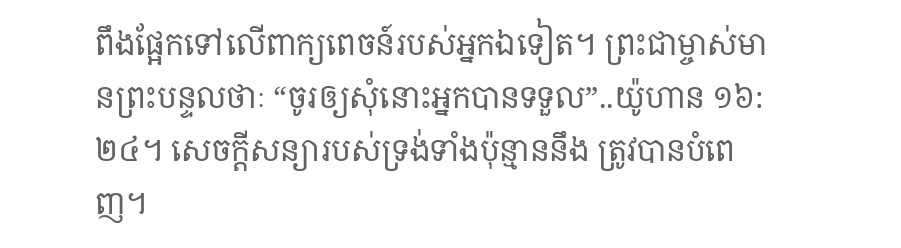ពឹងផ្អែកទៅលើពាក្យពេចន៍របស់អ្នកឯទៀត។ ព្រះជាម្ចាស់មានព្រះបន្ទលថាៈ “ចូរឲ្យសុំនោះអ្នកបានទទួល”..យ៉ូហាន ១៦:២៤។ សេចក្ដីសន្យារបស់ទ្រង់ទាំងប៉ុន្មាននឹង ត្រូវបានបំពេញ។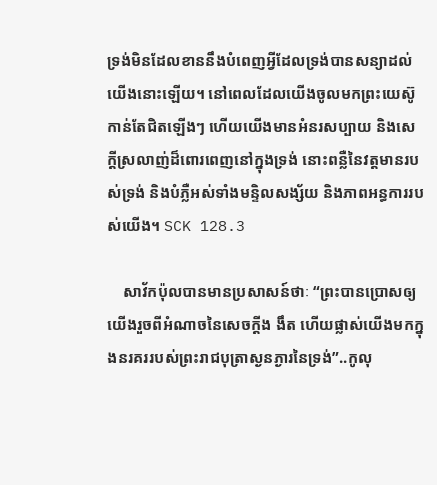ទ្រង់មិនដែលខាននឹងបំពេញអ្វីដែលទ្រង់បានសន្យាដល់យើងនោះឡើយ។ នៅពេលដែលយើងចូលមកព្រះយេស៊ូកាន់តែជិតឡើងៗ ហើយយើងមានអំនរសប្បាយ និងសេក្ដីស្រលាញ់ដ៏ពោរពេញនៅក្នុងទ្រង់ នោះពន្លឺនៃវត្តមានរបស់ទ្រង់ និងបំភ្លឺអស់ទាំងមន្ទិលសង្ស័យ និងភាពអន្ធការរបស់យើង។ SCK 128.3

    សាវ័កប៉ុលបានមានប្រសាសន៍ថាៈ “ព្រះបានប្រោសឲ្យយើងរួចពីអំណាចនៃសេចក្ដីង ងឹត ហើយផ្លាស់យើងមកក្នុងនរគររបស់ព្រះរាជបុត្រាស្ងនភ្ងារនៃទ្រង់”..កូលុ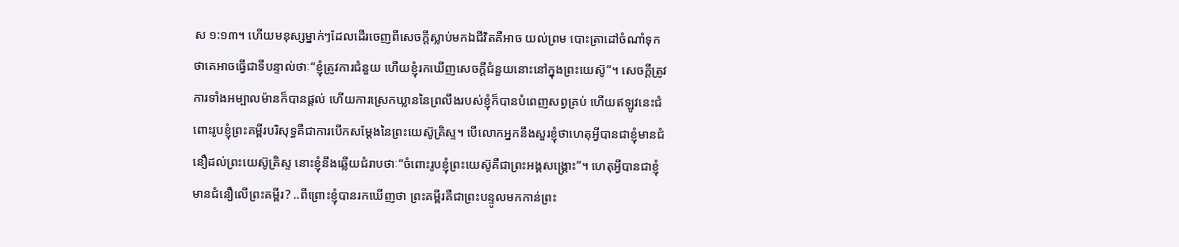ស ១:១៣។ ហើយមនុស្សម្នាក់ៗដែលដើរចេញពីសេចក្ដីស្លាប់មកឯជីវិតគឺអាច យល់ព្រម បោះត្រាដៅចំណាំទុកថាគេអាចធ្វើជាទីបន្ទាល់ថាៈ“ខ្ញុំត្រូវការជំនួយ ហើយខ្ញុំរកឃើញសេចក្ដីជំនួយនោះនៅក្នុងព្រះយេស៊ូ”។ សេចក្ដីត្រូវការទាំងអម្បាលម៉ានក៏បានផ្ដល់ ហើយការស្រេកឃ្លាននៃព្រលឹងរបស់ខ្ញុំក៏បានបំពេញសព្វគ្រប់ ហើយឥឡូវនេះជំពោះរូបខ្ញុំព្រះគម្ពីរបរិសុទ្ធគឺជាការបើកសម្ដែងនៃព្រះយេស៊ូគ្រិស្ទ។ បើលោកអ្នកនឹងសួរខ្ញុំថាហេតុអ្វីបានជាខ្ញុំមានជំនឿដល់ព្រះយេស៊ូគ្រិស្ទ នោះខ្ញុំនឹងឆ្លើយជំរាបថាៈ“ចំពោះរូបខ្ញុំព្រះយេស៊ូគឺជាព្រះអង្គសង្គ្រោះ”។ ហេតុអ្វីបានជាខ្ញុំមានជំនឿលើព្រះគម្ពីរ? ..ពីព្រោះខ្ញុំបានរកឃើញថា ព្រះគម្ពីរគឺជាព្រះបន្ទូលមកកាន់ព្រះ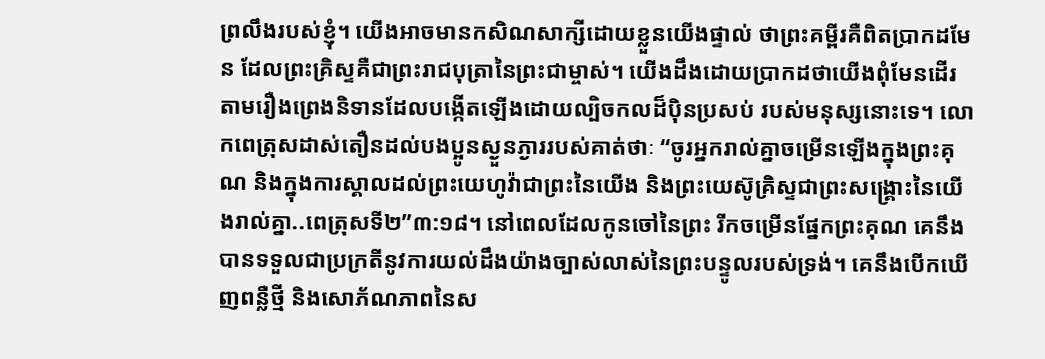ព្រលឹងរបស់ខ្ញុំ។ យើងអាចមានកសិណសាក្សីដោយខ្លួនយើងផ្ទាល់ ថាព្រះគម្ពីរគឺពិតប្រាកដមែន ដែលព្រះគ្រិស្ទគឺជាព្រះរាជបុត្រានៃព្រះជាម្ចាស់។ យើងដឹងដោយប្រាកដថាយើងពុំមែនដើរតាមរឿងព្រេងនិទានដែលបង្កើតឡើងដោយល្បិចកលដ៏ប៉ិនប្រសប់ របស់មនុស្សនោះទេ។ លោកពេត្រុសដាស់តឿនដល់បងប្អូនស្ងួនភ្ងាររបស់គាត់ថាៈ “ចូរអ្នករាល់គ្នាចម្រើនឡើងក្នុងព្រះគុណ និងក្នុងការស្គាលដល់ព្រះយេហូវ៉ាជាព្រះនៃយើង និងព្រះយេស៊ូគ្រិស្ទជាព្រះសង្គ្រោះនៃយើងរាល់គ្នា..ពេត្រុសទី២”៣:១៨។ នៅពេលដែលកូនចៅនៃព្រះ រីកចម្រើនផ្នែកព្រះគុណ គេនឹងបានទទួលជាប្រក្រតីនូវការយល់ដឹងយ៉ាងច្បាស់លាស់នៃព្រះបន្ទូលរបស់ទ្រង់។ គេនឹងបើកឃើញពន្លឺថ្មី និងសោភ័ណភាពនៃស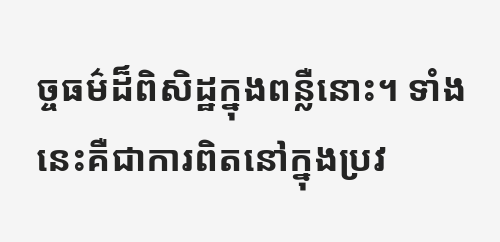ច្ចធម៌ដ៏ពិសិដ្ឋក្នុងពន្លឺនោះ។ ទាំងនេះគឺជាការពិតនៅក្នុងប្រវ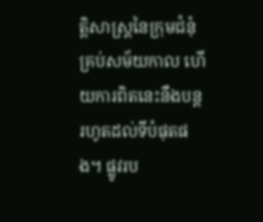ត្តិសាស្ដ្រនៃក្រុមជំនុំគ្រប់សម័យកាល ហើយការពិតនេះនឹងបន្តរហូតដល់ទីបំផុតផង។ ផ្លូវរប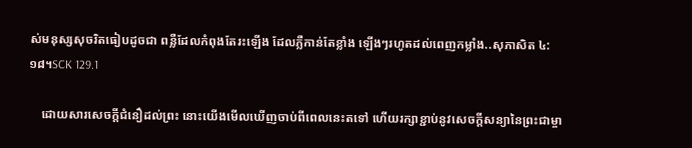ស់មនុស្សសុចរិតធៀបដូចជា ពន្លឺដែលកំពុងតែរះឡើង ដែលភ្លឺកាន់តែខ្លាំង ឡើងៗរហូតដល់ពេញកម្លាំង..សុភាសិត ៤:១៨។SCK 129.1

    ដោយសារសេចក្ដីជំនឿដល់ព្រះ នោះយើងមើលឃើញចាប់ពីពេលនេះតទៅ ហើយរក្សាខ្ជាប់នូវសេចក្ដីសន្យានៃព្រះជាម្ចា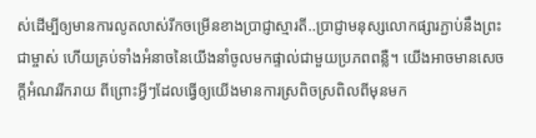ស់ដើម្បីឲ្យមានការលូតលាស់រីកចម្រើនខាងប្រាជ្ញាស្មារតី..ប្រាជ្ញាមនុស្សលោកផ្សារភ្ជាប់នឹងព្រះជាម្ចាស់ ហើយគ្រប់ទាំងអំនាចនៃយើងនាំចូលមកផ្ទាល់ជាមួយប្រភពពន្លឺ។ យើងអាចមានសេចក្ដីអំណររីករាយ ពីព្រោះអ្វីៗដែលធ្វើឲ្យយើងមានការស្រពិចស្រពិលពីមុនមក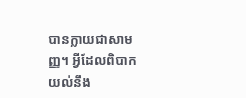បានក្លាយជាសាមញ្ញ។ អ្វីដែលពិបាកយល់នឹង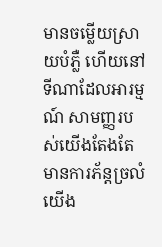មានចម្លើយស្រាយបំភ្លឺ ហើយនៅទីណាដែលអារម្មណ៍ សាមញ្ញរបស់យើងតែងតែមានការភ័ន្តច្រលំ យើង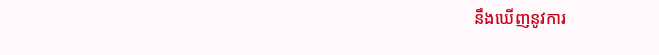នឹងឃើញនូវការ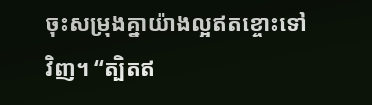ចុះសម្រុងគ្នាយ៉ាងល្អឥតខ្ចោះទៅវិញ។ “ត្បិតឥ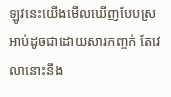ឡូវនេះយើងមើលឃើញបែបស្រអាប់ដូចជាដោយសារកញ្ចក់ តែវេលានោះនឹង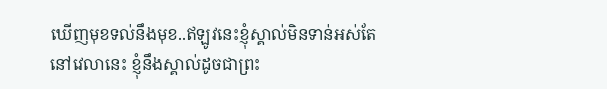ឃើញមុខទល់នឹងមុខ..ឥឡូវនេះខ្ញុំស្គាល់មិនទាន់អស់តែនៅវេលានេះ ខ្ញុំនឹងស្គាល់ដូចជាព្រះ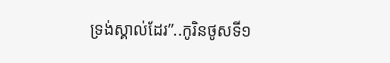ទ្រង់ស្គាល់ដែរ”..កូរិនថូសទី១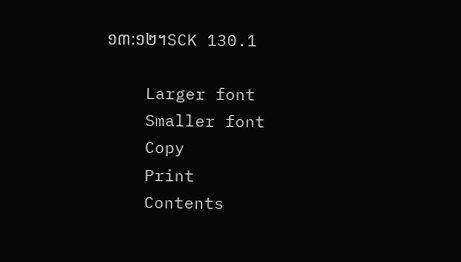១៣:១២។SCK 130.1

    Larger font
    Smaller font
    Copy
    Print
    Contents